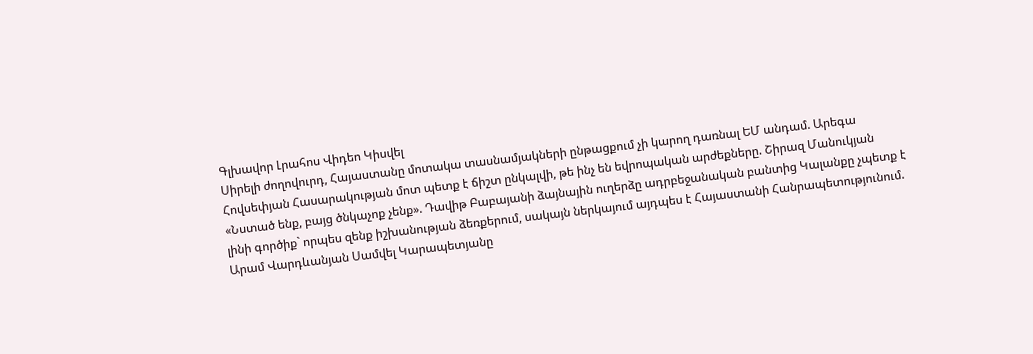Գլխավոր Լրահոս Վիդեո Կիսվել
Սիրելի ժողովուրդ, Հայաստանը մոտակա տասնամյակների ընթացքում չի կարող դառնալ ԵՄ անդամ. Արեգա Հովսեփյան Հասարակության մոտ պետք է ճիշտ ընկալվի, թե ինչ են եվրոպական արժեքները. Շիրազ Մանուկյան «Նստած ենք, բայց ծնկաչոք չենք». Դավիթ Բաբայանի ձայնային ուղերձը ադրբեջանական բանտից Կալանքը չպետք է լինի գործիք` որպես զենք իշխանության ձեռքերում, սակայն ներկայում այդպես է Հայաստանի Հանրապետությունում. Արամ Վարդևանյան Սամվել Կարապետյանը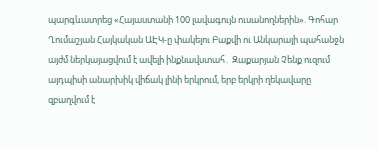պարգևատրեց «Հայաստանի 100 լավագույն ուսանողներին». Գոհար Ղումաշյան Հայկական ԱԷԿ-ը փակելու Բաքվի ու Անկարայի պահանջն այժմ ներկայացվում է ավելի ինքնավստահ․ Զաքարյան Չենք ուզում այդպիսի անարխիկ վիճակ լինի երկրում, երբ երկրի ղեկավարը զբաղվում է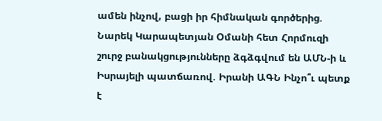ամեն ինչով, բացի իր հիմնական գործերից. Նարեկ Կարապետյան Օմանի հետ Հորմուզի շուրջ բանակցությունները ձգձգվում են ԱՄՆ-ի և Իսրայելի պատճառով. Իրանի ԱԳՆ Ինչո՞ւ պետք է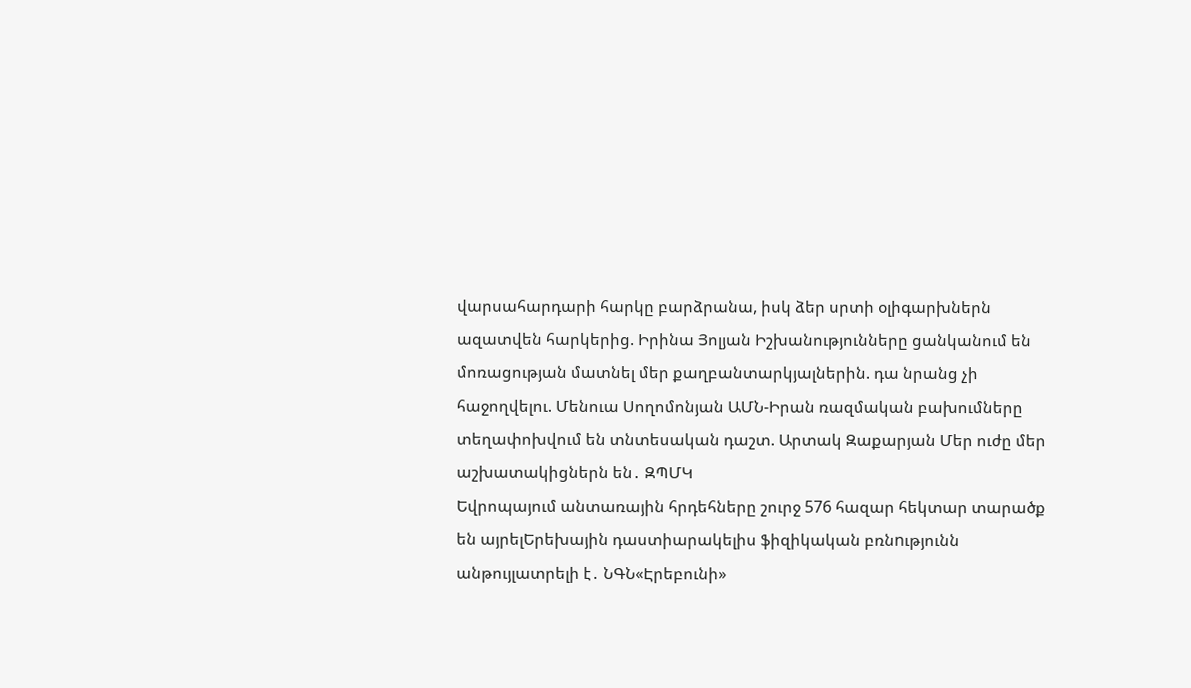վարսահարդարի հարկը բարձրանա, իսկ ձեր սրտի օլիգարխներն ազատվեն հարկերից. Իրինա Յոլյան Իշխանությունները ցանկանում են մոռացության մատնել մեր քաղբանտարկյալներին. դա նրանց չի հաջողվելու. Մենուա Սողոմոնյան ԱՄՆ-Իրան ռազմական բախումները տեղափոխվում են տնտեսական դաշտ. Արտակ Զաքարյան Մեր ուժը մեր աշխատակիցներն են․ ԶՊՄԿ
Եվրոպայում անտառային հրդեհները շուրջ 576 հազար հեկտար տարածք են այրելԵրեխային դաստիարակելիս ֆիզիկական բռնnւթյունն անթույլատրելի է․ ՆԳՆ«Էրեբունի»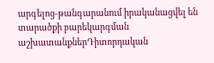արգելոց-թանգարանում իրականացվել են տարածքի բարեկարգման աշխատանքներԴիտորդական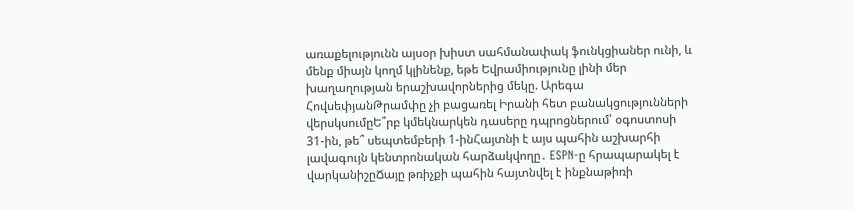առաքելությունն այսօր խիստ սահմանափակ ֆունկցիաներ ունի, և մենք միայն կողմ կլինենք, եթե Եվրամիությունը լինի մեր խաղաղության երաշխավորներից մեկը. Արեգա ՀովսեփյանԹրամփը չի բացառել Իրանի հետ բանակցությունների վերսկսումըԵ՞րբ կմեկնարկեն դասերը դպրոցներում՝ օգոստոսի 31-ին, թե՞ սեպտեմբերի 1-ինՀայտնի է այս պահին աշխարհի լավագույն կենտրոնական հարձակվողը․ ESPN-ը հրապարակել է վարկանիշըՃայը թռիչքի պահին հայտնվել է ինքնաթիռի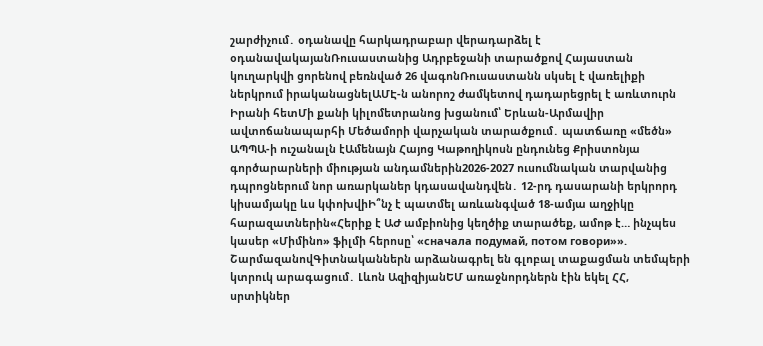շարժիչում․ օդանավը հարկադրաբար վերադարձել է օդանավակայանՌուսաստանից Ադրբեջանի տարածքով Հայաստան կուղարկվի ցորենով բեռնված 26 վագոնՌուսաստանն սկսել է վառելիքի ներկրում իրականացնելԱՄԷ-ն անորոշ ժամկետով դադարեցրել է առևտուրն Իրանի հետՄի քանի կիլոմետրանոց խցանում՝ Երևան-Արմավիր ավտոճանապարհի Մեծամորի վարչական տարածքում․ պատճառը «մեծն» ԱՊՊԱ-ի ուշանալն էԱմենայն Հայոց Կաթողիկոսն ընդունեց Քրիստոնյա գործարարների միության անդամներին2026-2027 ուսումնական տարվանից դպրոցներում նոր առարկաներ կդասավանդվեն․ 12-րդ դասարանի երկրորդ կիսամյակը ևս կփոխվիԻ՞նչ է պատմել առևանգված 18-ամյա աղջիկը հարազատներին«Հերիք է ԱԺ ամբիոնից կեղծիք տարածեք, ամոթ է… ինչպես կասեր «Միմինո» ֆիլմի հերոսը՝ «сначала подумай, потом говори»». ՇարմազանովԳիտնականներն արձանագրել են գլոբալ տաքացման տեմպերի կտրուկ արագացում․ Լևոն ԱզիզիյանԵՄ առաջնորդներն էին եկել ՀՀ, սրտիկներ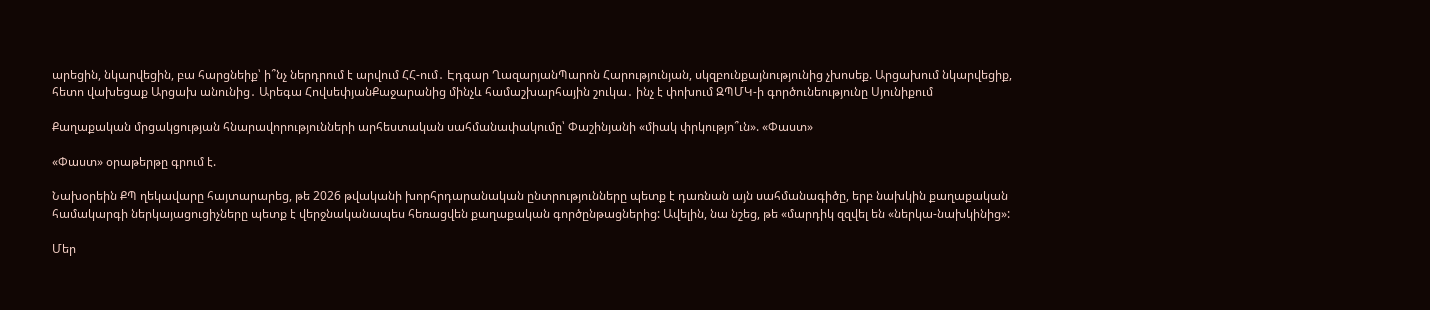արեցին, նկարվեցին, բա հարցնեիք՝ ի՞նչ ներդրում է արվում ՀՀ-ում․ Էդգար ՂազարյանՊարոն Հարությունյան, սկզբունքայնությունից չխոսեք. Արցախում նկարվեցիք, հետո վախեցաք Արցախ անունից․ Արեգա ՀովսեփյանՔաջարանից մինչև համաշխարհային շուկա․ ինչ է փոխում ԶՊՄԿ-ի գործունեությունը Սյունիքում

Քաղաքական մրցակցության հնարավորությունների արհեստական սահմանափակումը՝ Փաշինյանի «միակ փրկությո՞ւն». «Փաստ»

«Փաստ» օրաթերթը գրում է.

Նախօրեին ՔՊ ղեկավարը հայտարարեց, թե 2026 թվականի խորհրդարանական ընտրությունները պետք է դառնան այն սահմանագիծը, երբ նախկին քաղաքական համակարգի ներկայացուցիչները պետք է վերջնականապես հեռացվեն քաղաքական գործընթացներից: Ավելին, նա նշեց, թե «մարդիկ զզվել են «ներկա-նախկինից»:

Մեր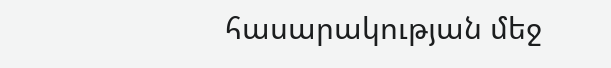հասարակության մեջ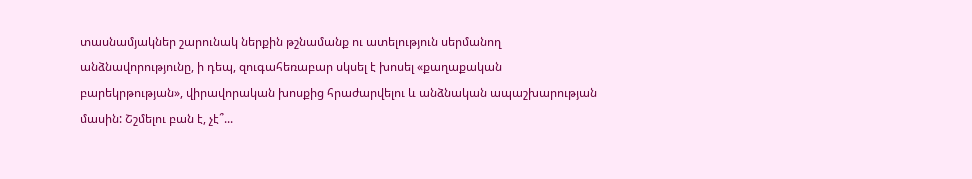տասնամյակներ շարունակ ներքին թշնամանք ու ատելություն սերմանող անձնավորությունը, ի դեպ, զուգահեռաբար սկսել է խոսել «քաղաքական բարեկրթության», վիրավորական խոսքից հրաժարվելու և անձնական ապաշխարության մասին: Շշմելու բան է, չէ՞...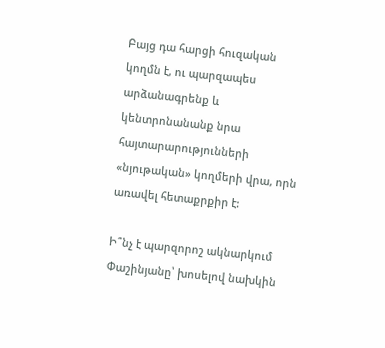Բայց դա հարցի հուզական կողմն է, ու պարզապես արձանագրենք և կենտրոնանանք նրա հայտարարությունների «նյութական» կողմերի վրա, որն առավել հետաքրքիր է:

Ի՞նչ է պարզորոշ ակնարկում Փաշինյանը՝ խոսելով նախկին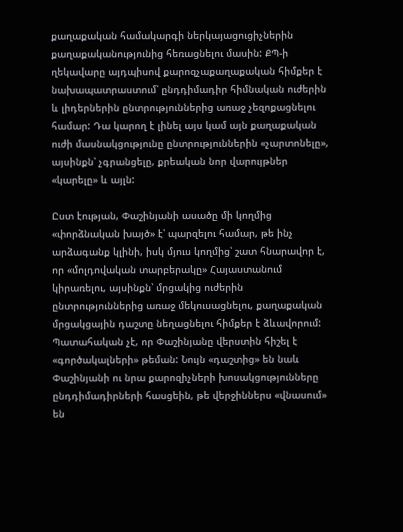քաղաքական համակարգի ներկայացուցիչներին քաղաքականությունից հեռացնելու մասին: ՔՊ-ի ղեկավարը այդպիսով քարոզչաքաղաքական հիմքեր է նախապատրաստում՝ ընդդիմադիր հիմնական ուժերին և լիդերներին ընտրություններից առաջ չեզոքացնելու համար: Դա կարող է լինել այս կամ այն քաղաքական ուժի մասնակցությունը ընտրություններին «չարտոնելը», այսինքն՝ չգրանցելը, քրեական նոր վարույթներ «կարելը» և այլն:

Ըստ էության, Փաշինյանի ասածը մի կողմից «փորձնական խայծ» է՝ պարզելու համար, թե ինչ արձագանք կլինի, իսկ մյուս կողմից՝ շատ հնարավոր է, որ «մոլդովական տարբերակը» Հայաստանում կիրառելու, այսինքն՝ մրցակից ուժերին ընտրություններից առաջ մեկուսացնելու, քաղաքական մրցակցային դաշտը նեղացնելու հիմքեր է ձևավորում: Պատահական չէ, որ Փաշինյանը վերստին հիշել է «գործակալների» թեման: Նույն «դաշտից» են նաև Փաշինյանի ու նրա քարոզիչների խոսակցությունները ընդդիմադիրների հասցեին, թե վերջիններս «վնասում» են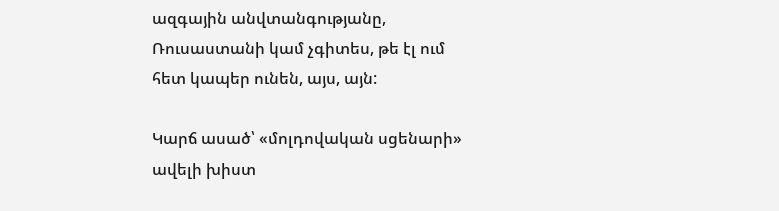ազգային անվտանգությանը, Ռուսաստանի կամ չգիտես, թե էլ ում հետ կապեր ունեն, այս, այն:

Կարճ ասած՝ «մոլդովական սցենարի» ավելի խիստ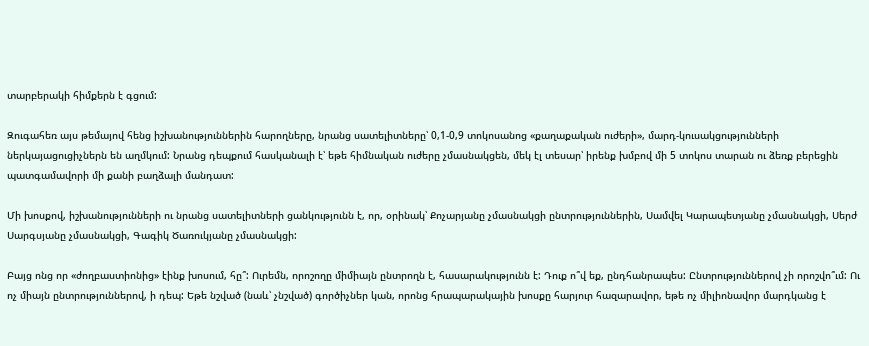տարբերակի հիմքերն է գցում:

Զուգահեռ այս թեմայով հենց իշխանություններին հարողները, նրանց սատելիտները՝ 0,1-0,9 տոկոսանոց «քաղաքական ուժերի», մարդ-կուսակցությունների ներկայացուցիչներն են աղմկում: Նրանց դեպքում հասկանալի է՝ եթե հիմնական ուժերը չմասնակցեն, մեկ էլ տեսար՝ իրենք խմբով մի 5 տոկոս տարան ու ձեռք բերեցին պատգամավորի մի քանի բաղձալի մանդատ:

Մի խոսքով, իշխանությունների ու նրանց սատելիտների ցանկությունն է, որ, օրինակ՝ Քոչարյանը չմասնակցի ընտրություններին, Սամվել Կարապետյանը չմասնակցի, Սերժ Սարգսյանը չմասնակցի, Գագիկ Ծառուկյանը չմասնակցի:

Բայց ոնց որ «ժողբաստիոնից» էինք խոսում, հը՞: Ուրեմն, որոշողը միմիայն ընտրողն է, հասարակությունն է: Դուք ո՞վ եք, ընդհանրապես: Ընտրություններով չի որոշվո՞ւմ: Ու ոչ միայն ընտրություններով, ի դեպ: Եթե նշված (նաև՝ չնշված) գործիչներ կան, որոնց հրապարակային խոսքը հարյուր հազարավոր, եթե ոչ միլիոնավոր մարդկանց է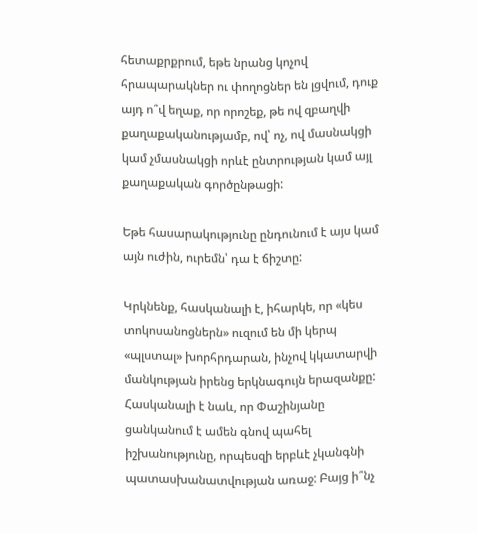հետաքրքրում, եթե նրանց կոչով հրապարակներ ու փողոցներ են լցվում, դուք այդ ո՞վ եղաք, որ որոշեք, թե ով զբաղվի քաղաքականությամբ, ով՝ ոչ, ով մասնակցի կամ չմասնակցի որևէ ընտրության կամ այլ քաղաքական գործընթացի:

Եթե հասարակությունը ընդունում է այս կամ այն ուժին, ուրեմն՝ դա է ճիշտը:

Կրկնենք, հասկանալի է, իհարկե, որ «կես տոկոսանոցներն» ուզում են մի կերպ «պլստալ» խորհրդարան, ինչով կկատարվի մանկության իրենց երկնագույն երազանքը: Հասկանալի է նաև, որ Փաշինյանը ցանկանում է ամեն գնով պահել իշխանությունը, որպեսզի երբևէ չկանգնի պատասխանատվության առաջ: Բայց ի՞նչ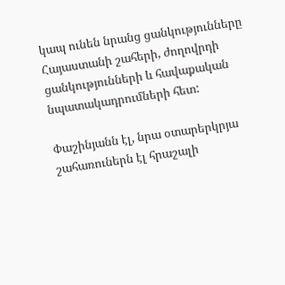կապ ունեն նրանց ցանկությունները Հայաստանի շահերի, ժողովրդի ցանկությունների և հավաքական նպատակադրումների հետ:

Փաշինյանն էլ, նրա օտարերկրյա շահառուներն էլ հրաշալի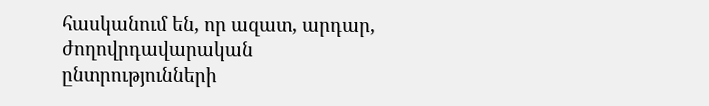հասկանում են, որ ազատ, արդար, ժողովրդավարական ընտրությունների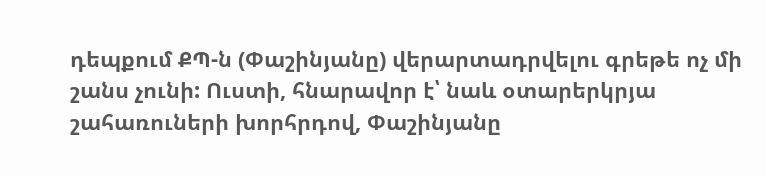դեպքում ՔՊ-ն (Փաշինյանը) վերարտադրվելու գրեթե ոչ մի շանս չունի: Ուստի, հնարավոր է՝ նաև օտարերկրյա շահառուների խորհրդով, Փաշինյանը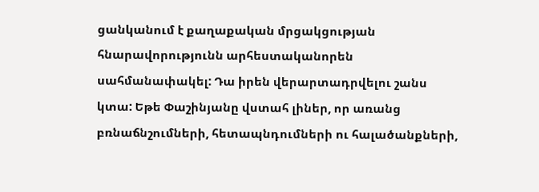ցանկանում է քաղաքական մրցակցության հնարավորությունն արհեստականորեն սահմանափակել: Դա իրեն վերարտադրվելու շանս կտա: Եթե Փաշինյանը վստահ լիներ, որ առանց բռնաճնշումների, հետապնդումների ու հալածանքների,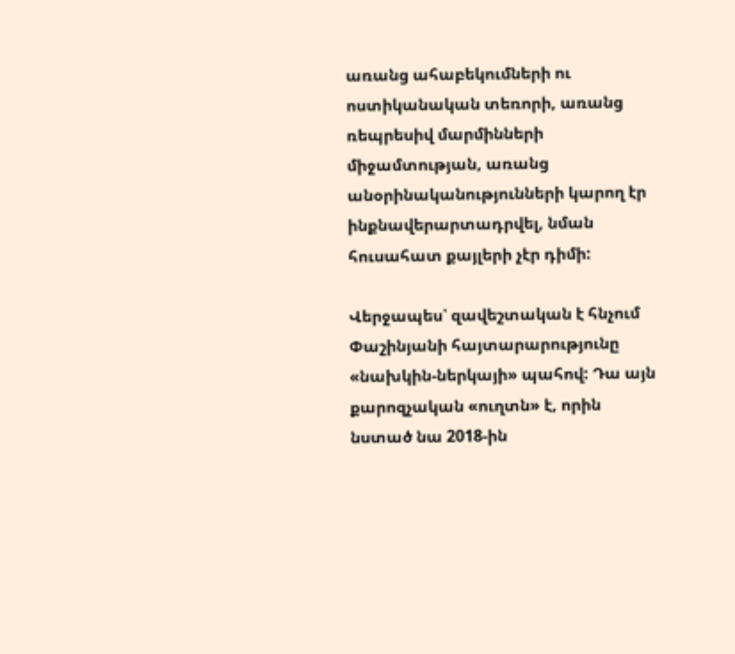առանց ահաբեկումների ու ոստիկանական տեռորի, առանց ռեպրեսիվ մարմինների միջամտության, առանց անօրինականությունների կարող էր ինքնավերարտադրվել, նման հուսահատ քայլերի չէր դիմի:

Վերջապես՝ զավեշտական է հնչում Փաշինյանի հայտարարությունը «նախկին-ներկայի» պահով: Դա այն քարոզչական «ուղտն» է, որին նստած նա 2018-ին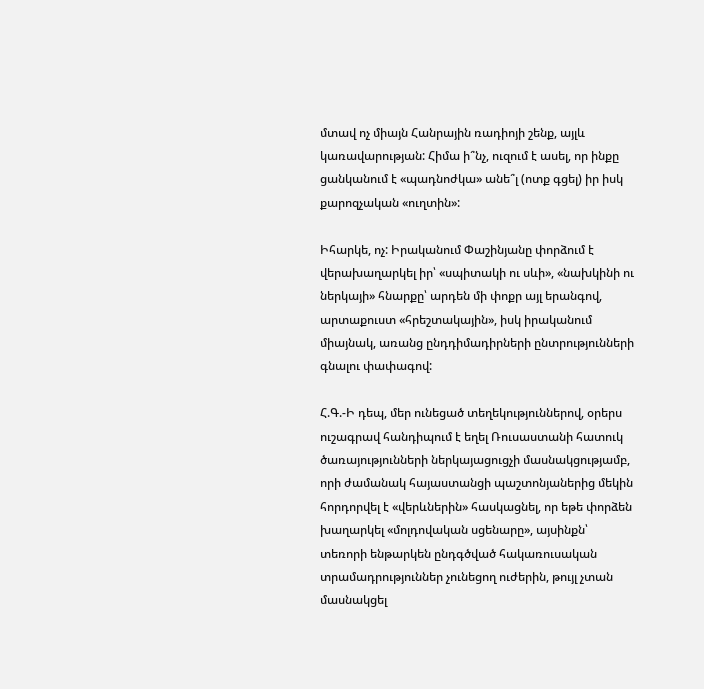մտավ ոչ միայն Հանրային ռադիոյի շենք, այլև կառավարության: Հիմա ի՞նչ, ուզում է ասել, որ ինքը ցանկանում է «պադնոժկա» անե՞լ (ոտք գցել) իր իսկ քարոզչական «ուղտին»:

Իհարկե, ոչ: Իրականում Փաշինյանը փորձում է վերախաղարկել իր՝ «սպիտակի ու սևի», «նախկինի ու ներկայի» հնարքը՝ արդեն մի փոքր այլ երանգով, արտաքուստ «հրեշտակային», իսկ իրականում միայնակ, առանց ընդդիմադիրների ընտրությունների գնալու փափագով:

Հ.Գ.-Ի դեպ, մեր ունեցած տեղեկություններով, օրերս ուշագրավ հանդիպում է եղել Ռուսաստանի հատուկ ծառայությունների ներկայացուցչի մասնակցությամբ, որի ժամանակ հայաստանցի պաշտոնյաներից մեկին հորդորվել է «վերևներին» հասկացնել, որ եթե փորձեն խաղարկել «մոլդովական սցենարը», այսինքն՝ տեռորի ենթարկեն ընդգծված հակառուսական տրամադրություններ չունեցող ուժերին, թույլ չտան մասնակցել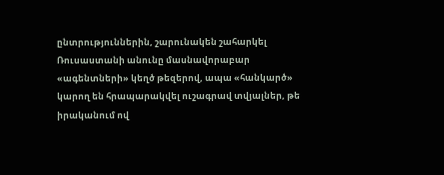ընտրություններին, շարունակեն շահարկել Ռուսաստանի անունը մասնավորաբար «ագենտների» կեղծ թեզերով, ապա «հանկարծ» կարող են հրապարակվել ուշագրավ տվյալներ, թե իրականում ով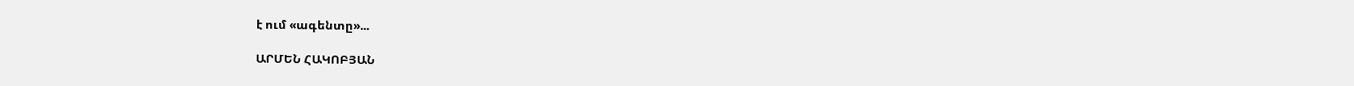է ում «ագենտը»...

ԱՐՄԵՆ ՀԱԿՈԲՅԱՆ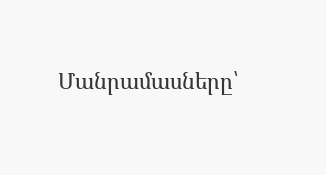Մանրամասները՝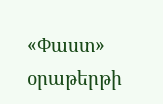«Փաստ» օրաթերթի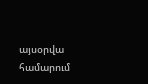այսօրվա համարում